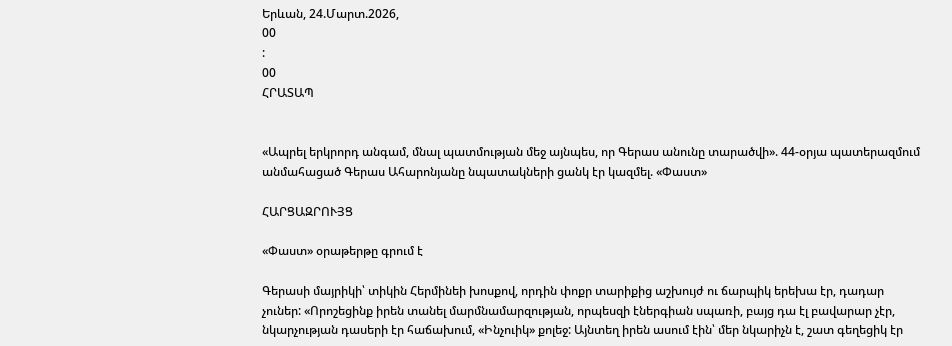Երևան, 24.Մարտ.2026,
00
:
00
ՀՐԱՏԱՊ


«Ապրել երկրորդ անգամ, մնալ պատմության մեջ այնպես, որ Գերաս անունը տարածվի». 44-օրյա պատերազմում անմահացած Գերաս Ահարոնյանը նպատակների ցանկ էր կազմել. «Փաստ»

ՀԱՐՑԱԶՐՈՒՅՑ

«Փաստ» օրաթերթը գրում է

Գերասի մայրիկի՝ տիկին Հերմինեի խոսքով, որդին փոքր տարիքից աշխույժ ու ճարպիկ երեխա էր, դադար չուներ: «Որոշեցինք իրեն տանել մարմնամարզության, որպեսզի էներգիան սպառի, բայց դա էլ բավարար չէր, նկարչության դասերի էր հաճախում, «Ինչուիկ» քոլեջ: Այնտեղ իրեն ասում էին՝ մեր նկարիչն է, շատ գեղեցիկ էր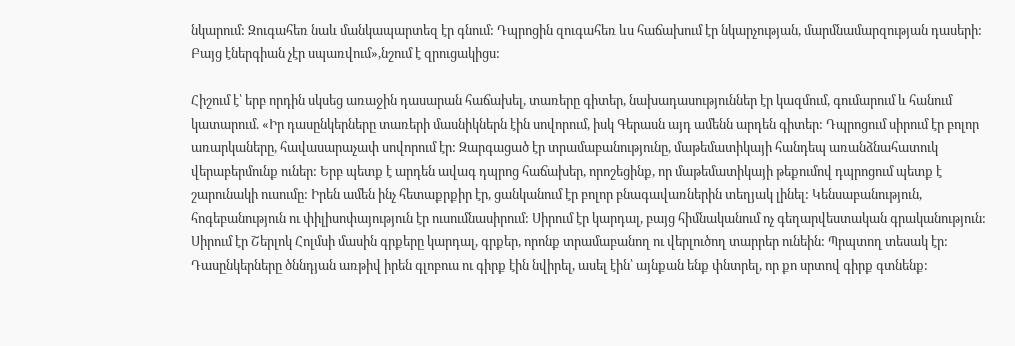նկարում: Զուգահեռ նաև մանկապարտեզ էր գնում: Դպրոցին զուգահեռ ևս հաճախում էր նկարչության, մարմնամարզության դասերի: Բայց էներգիան չէր սպառվում»,նշում է զրուցակիցս:

Հիշում է՝ երբ որդին սկսեց առաջին դասարան հաճախել, տառերը գիտեր, նախադասություններ էր կազմում, գումարում և հանում կատարում. «Իր դասընկերները տառերի մասնիկներն էին սովորում, իսկ Գերասն այդ ամենն արդեն գիտեր: Դպրոցում սիրում էր բոլոր առարկաները, հավասարաչափ սովորում էր: Զարգացած էր տրամաբանությունը, մաթեմատիկայի հանդեպ առանձնահատուկ վերաբերմունք ուներ: Երբ պետք է արդեն ավագ դպրոց հաճախեր, որոշեցինք, որ մաթեմատիկայի թեքումով դպրոցում պետք է շարունակի ուսումը: Իրեն ամեն ինչ հետաքրքիր էր, ցանկանում էր բոլոր բնագավառներին տեղյակ լինել: Կենսաբանություն, հոգեբանություն ու փիլիսոփայություն էր ուսումնասիրում: Սիրում էր կարդալ, բայց հիմնականում ոչ գեղարվեստական գրականություն: Սիրում էր Շերլոկ Հոլմսի մասին գրքերը կարդալ, գրքեր, որոնք տրամաբանող ու վերլուծող տարրեր ունեին: Պրպտող տեսակ էր: Դասընկերները ծննդյան առթիվ իրեն գլոբուս ու գիրք էին նվիրել, ասել էին՝ այնքան ենք փնտրել, որ քո սրտով գիրք գտնենք: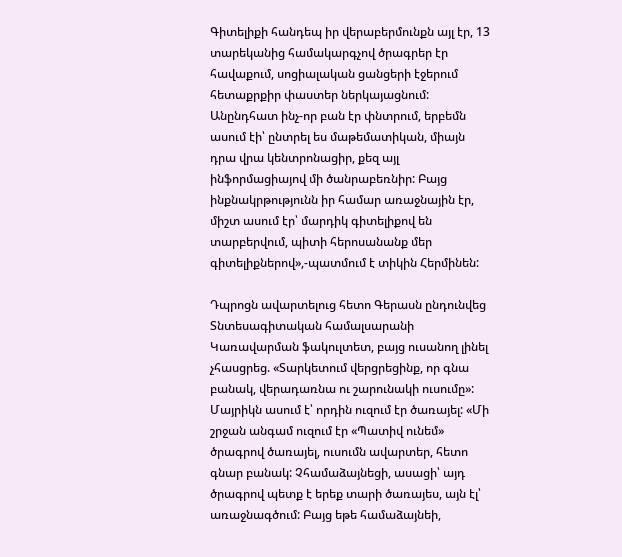Գիտելիքի հանդեպ իր վերաբերմունքն այլ էր, 13 տարեկանից համակարգչով ծրագրեր էր հավաքում, սոցիալական ցանցերի էջերում հետաքրքիր փաստեր ներկայացնում: Անընդհատ ինչ-որ բան էր փնտրում, երբեմն ասում էի՝ ընտրել ես մաթեմատիկան, միայն դրա վրա կենտրոնացիր, քեզ այլ ինֆորմացիայով մի ծանրաբեռնիր: Բայց ինքնակրթությունն իր համար առաջնային էր, միշտ ասում էր՝ մարդիկ գիտելիքով են տարբերվում, պիտի հերոսանանք մեր գիտելիքներով»,-պատմում է տիկին Հերմինեն:

Դպրոցն ավարտելուց հետո Գերասն ընդունվեց Տնտեսագիտական համալսարանի Կառավարման ֆակուլտետ, բայց ուսանող լինել չհասցրեց. «Տարկետում վերցրեցինք, որ գնա բանակ, վերադառնա ու շարունակի ուսումը»: Մայրիկն ասում է՝ որդին ուզում էր ծառայել: «Մի շրջան անգամ ուզում էր «Պատիվ ունեմ» ծրագրով ծառայել, ուսումն ավարտեր, հետո գնար բանակ: Չհամաձայնեցի, ասացի՝ այդ ծրագրով պետք է երեք տարի ծառայես, այն էլ՝ առաջնագծում: Բայց եթե համաձայնեի,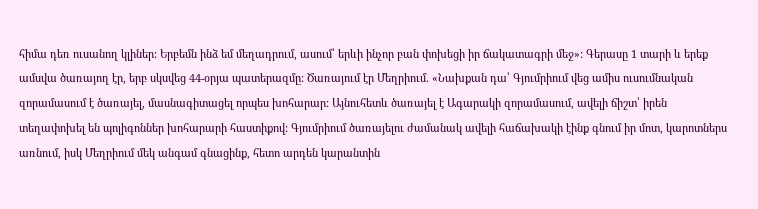հիմա դեռ ուսանող կլիներ: Երբեմն ինձ եմ մեղադրում, ասում՝ երևի ինչոր բան փոխեցի իր ճակատագրի մեջ»: Գերասը 1 տարի և երեք ամսվա ծառայող էր, երբ սկսվեց 44-օրյա պատերազմը: Ծառայում էր Մեղրիում. «Նախքան դա՝ Գյումրիում վեց ամիս ուսումնական զորամասում է ծառայել, մասնագիտացել որպես խոհարար: Այնուհետև ծառայել է Ագարակի զորամասում, ավելի ճիշտ՝ իրեն տեղափոխել են պոլիգոններ խոհարարի հաստիքով: Գյումրիում ծառայելու ժամանակ ավելի հաճախակի էինք գնում իր մոտ, կարոտներս առնում, իսկ Մեղրիում մեկ անգամ գնացինք, հետո արդեն կարանտին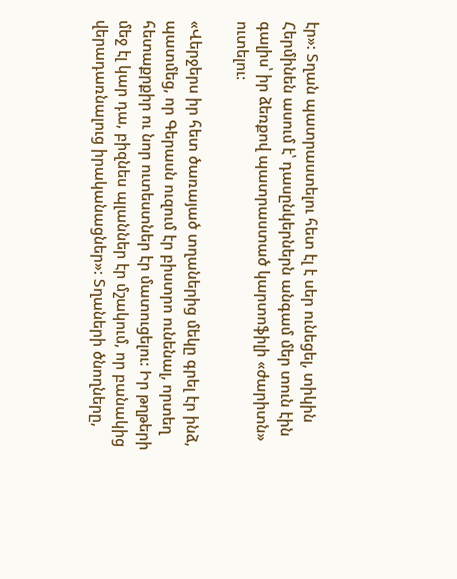էր»: Տղան պատրաստելու հետ էլ է սեր ունեցել, տիկին Հերմինեն ասում է՝ դասընկերներն անգամ մեր տուն էին գալիս՝ իր ձեռքով պատրաստած կարտոֆիլի «ժարիտն» ուտելու:

«Վերջերս իր հետ ծառայած տղաներից մեկը գրել էր ինձ, պատմեց, որ Գերասն ուզում էր բիստրո ունենալ, որտեղ հետաքրքիր ու նոր ուտեստներ էր մատուցելու: Իր թղթերի մեջ էլ կար դա, բիզնես պլաններ էր մշակում, որ բանակից վերադառնալուց իրականացներ»: Տղաների ծնողները,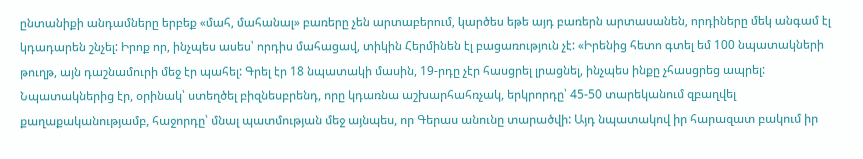ընտանիքի անդամները երբեք «մահ, մահանալ» բառերը չեն արտաբերում, կարծես եթե այդ բառերն արտասանեն, որդիները մեկ անգամ էլ կդադարեն շնչել: Իրոք որ, ինչպես ասես՝ որդիս մահացավ, տիկին Հերմինեն էլ բացառություն չէ: «Իրենից հետո գտել եմ 100 նպատակների թուղթ, այն դաշնամուրի մեջ էր պահել: Գրել էր 18 նպատակի մասին, 19-րդը չէր հասցրել լրացնել, ինչպես ինքը չհասցրեց ապրել: Նպատակներից էր, օրինակ՝ ստեղծել բիզնեսբրենդ, որը կդառնա աշխարհահռչակ, երկրորդը՝ 45-50 տարեկանում զբաղվել քաղաքականությամբ, հաջորդը՝ մնալ պատմության մեջ այնպես, որ Գերաս անունը տարածվի: Այդ նպատակով իր հարազատ բակում իր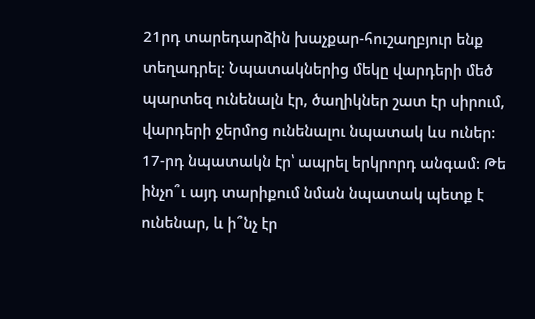21րդ տարեդարձին խաչքար-հուշաղբյուր ենք տեղադրել: Նպատակներից մեկը վարդերի մեծ պարտեզ ունենալն էր, ծաղիկներ շատ էր սիրում, վարդերի ջերմոց ունենալու նպատակ ևս ուներ: 17-րդ նպատակն էր՝ ապրել երկրորդ անգամ: Թե ինչո՞ւ այդ տարիքում նման նպատակ պետք է ունենար, և ի՞նչ էր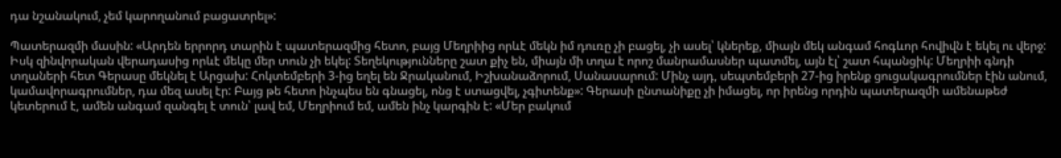դա նշանակում, չեմ կարողանում բացատրել»:

Պատերազմի մասին: «Արդեն երրորդ տարին է պատերազմից հետո, բայց Մեղրիից որևէ մեկն իմ դուռը չի բացել, չի ասել՝ կներեք, միայն մեկ անգամ հոգևոր հովիվն է եկել ու վերջ: Իսկ զինվորական վերադասից որևէ մեկը մեր տուն չի եկել: Տեղեկությունները շատ քիչ են, միայն մի տղա է որոշ մանրամասներ պատմել, այն էլ՝ շատ հպանցիկ: Մեղրիի գնդի տղաների հետ Գերասը մեկնել է Արցախ: Հոկտեմբերի 3-ից եղել են Ջրականում, Իշխանաձորում, Սանասարում: Մինչ այդ, սեպտեմբերի 27-ից իրենք ցուցակագրումներ էին անում, կամավորագրումներ, դա մեզ ասել էր: Բայց թե հետո ինչպես են գնացել, ոնց է ստացվել, չգիտենք»: Գերասի ընտանիքը չի իմացել, որ իրենց որդին պատերազմի ամենաթեժ կետերում է, ամեն անգամ զանգել է տուն՝ լավ եմ, Մեղրիում եմ, ամեն ինչ կարգին է: «Մեր բակում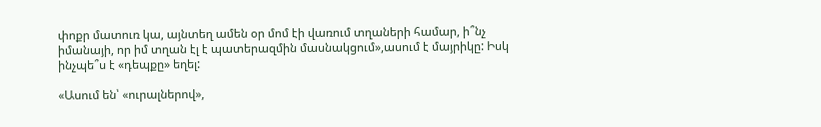փոքր մատուռ կա, այնտեղ ամեն օր մոմ էի վառում տղաների համար, ի՞նչ իմանայի, որ իմ տղան էլ է պատերազմին մասնակցում»,ասում է մայրիկը: Իսկ ինչպե՞ս է «դեպքը» եղել:

«Ասում են՝ «ուրալներով»,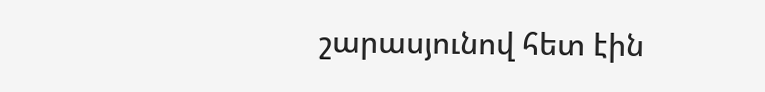շարասյունով հետ էին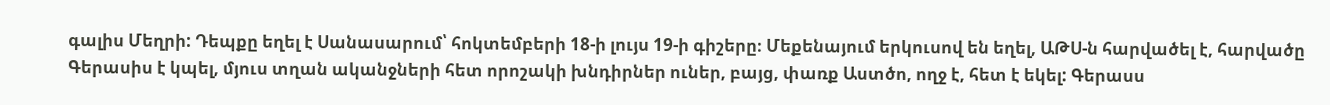գալիս Մեղրի: Դեպքը եղել է Սանասարում՝ հոկտեմբերի 18-ի լույս 19-ի գիշերը։ Մեքենայում երկուսով են եղել, ԱԹՍ-ն հարվածել է, հարվածը Գերասիս է կպել, մյուս տղան ականջների հետ որոշակի խնդիրներ ուներ, բայց, փառք Աստծո, ողջ է, հետ է եկել: Գերասս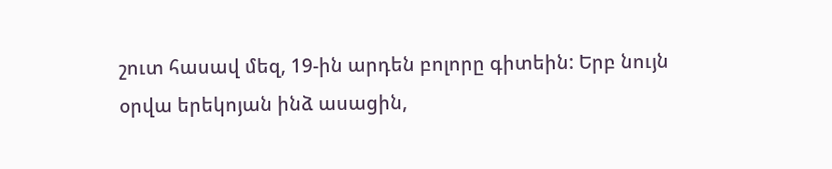շուտ հասավ մեզ, 19-ին արդեն բոլորը գիտեին: Երբ նույն օրվա երեկոյան ինձ ասացին,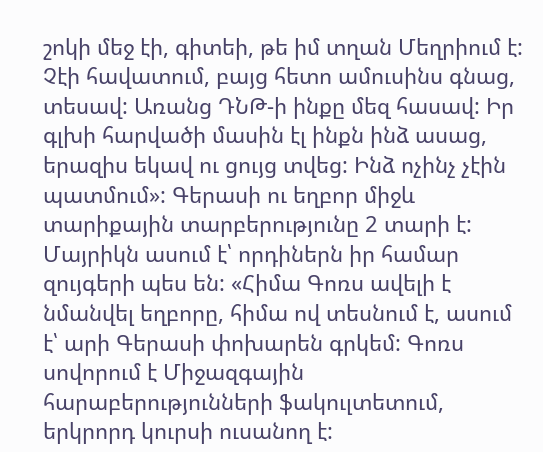շոկի մեջ էի, գիտեի, թե իմ տղան Մեղրիում է: Չէի հավատում, բայց հետո ամուսինս գնաց, տեսավ: Առանց ԴՆԹ-ի ինքը մեզ հասավ: Իր գլխի հարվածի մասին էլ ինքն ինձ ասաց, երազիս եկավ ու ցույց տվեց: Ինձ ոչինչ չէին պատմում»: Գերասի ու եղբոր միջև տարիքային տարբերությունը 2 տարի է: Մայրիկն ասում է՝ որդիներն իր համար զույգերի պես են: «Հիմա Գոռս ավելի է նմանվել եղբորը, հիմա ով տեսնում է, ասում է՝ արի Գերասի փոխարեն գրկեմ: Գոռս սովորում է Միջազգային հարաբերությունների ֆակուլտետում, երկրորդ կուրսի ուսանող է: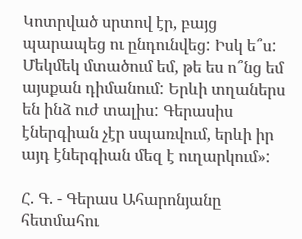Կոտրված սրտով էր, բայց պարապեց ու ընդունվեց: Իսկ ե՞ս: Մեկմեկ մտածում եմ, թե ես ո՞նց եմ այսքան դիմանում: Երևի տղաներս են ինձ ուժ տալիս: Գերասիս էներգիան չէր սպառվում, երևի իր այդ էներգիան մեզ է ուղարկում»:

Հ. Գ. - Գերաս Ահարոնյանը հետմահու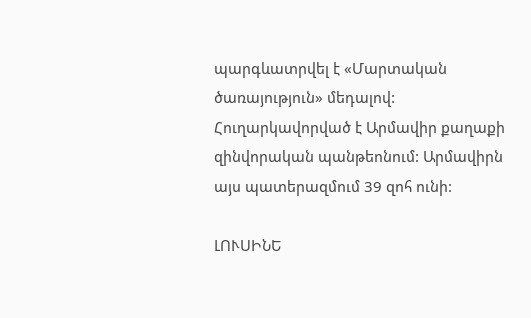պարգևատրվել է «Մարտական ծառայություն» մեդալով: Հուղարկավորված է Արմավիր քաղաքի զինվորական պանթեոնում: Արմավիրն այս պատերազմում 39 զոհ ունի:

ԼՈՒՍԻՆԵ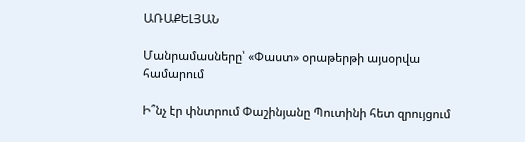ԱՌԱՔԵԼՅԱՆ

Մանրամասները՝ «Փաստ» օրաթերթի այսօրվա համարում

Ի՞նչ էր փնտրում Փաշինյանը Պուտինի հետ զրույցում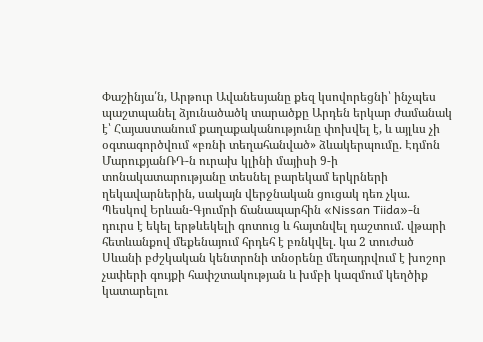Փաշինյա՛ն, Արթուր Ավանեսյանը քեզ կսովորեցնի՝ ինչպես պաշտպանել ձյունածածկ տարածքը Արդեն երկար ժամանակ է՝ Հայաստանում քաղաքականությունը փոխվել է, և այլևս չի օգտագործվում «բռնի տեղահանված» ձևակերպումը. Էդմոն ՄարուքյանՌԴ-ն ուրախ կլինի մայիսի 9-ի տոնակատարությանը տեսնել բարեկամ երկրների ղեկավարներին, սակայն վերջնական ցուցակ դեռ չկա. Պեսկով Երևան-Գյումրի ճանապարհին «Nissan Tiida»-ն դուրս է եկել երթևեկելի գոտուց և հայտնվել դաշտում. վթարի հետևանքով մեքենայում հրդեհ է բռնկվել. կա 2 տուժած Սևանի բժշկական կենտրոնի տնօրենը մեղադրվում է խոշոր չափերի գույքի հափշտակության և խմբի կազմում կեղծիք կատարելու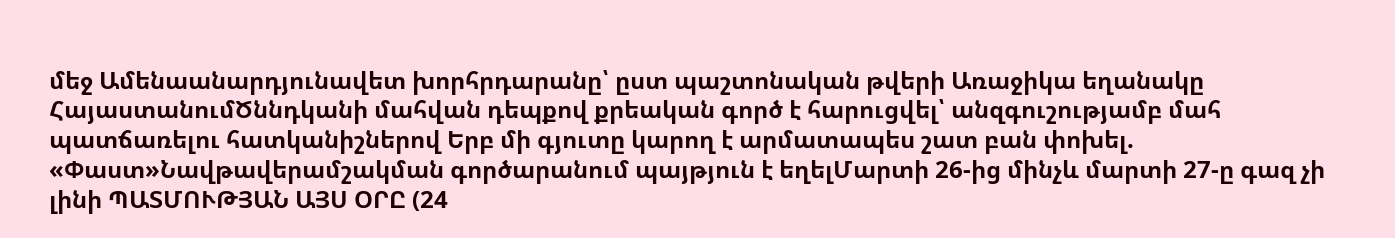մեջ Ամենաանարդյունավետ խորհրդարանը՝ ըստ պաշտոնական թվերի Առաջիկա եղանակը ՀայաստանումԾննդկանի մահվան դեպքով քրեական գործ է հարուցվել՝ անզգուշությամբ մահ պատճառելու հատկանիշներով Երբ մի գյուտը կարող է արմատապես շատ բան փոխել. «Փաստ»Նավթավերամշակման գործարանում պայթյուն է եղելՄարտի 26-ից մինչև մարտի 27-ը գազ չի լինի ՊԱՏՄՈՒԹՅԱՆ ԱՅՍ ՕՐԸ (24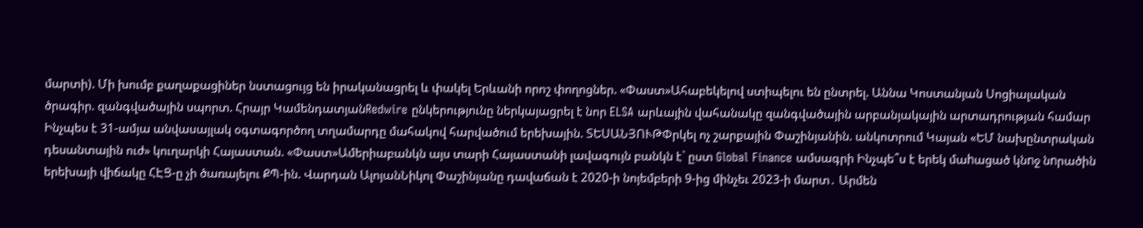մարտի). Մի խումբ քաղաքացիներ նստացույց են իրականացրել և փակել Երևանի որոշ փողոցներ. «Փաստ»Ահաբեկելով ստիպելու են ընտրել. Աննա Կոստանյան Սոցիալական ծրագիր. զանգվածային սպորտ. Հրայր ԿամենդատյանRedwire ընկերությունը ներկայացրել է նոր ELSA արևային վահանակը զանգվածային արբանյակային արտադրության համար Ինչպես է 31-ամյա անվասայլակ օգտագործող տղամարդը մահակով հարվածում երեխային. ՏԵՍԱՆՅՈՒԹՓրկել ոչ շարքային Փաշինյանին. անկոտրում Կայան «ԵՄ նախընտրական դեսանտային ուժ» կուղարկի Հայաստան. «Փաստ»Ամերիաբանկն այս տարի Հայաստանի լավագույն բանկն է` ըստ Global Finance ամսագրի Ինչպե՞ս է երեկ մաhացած կնnջ նnրածին երեխայի վիճակը ՀԷՑ-ը չի ծառայելու ՔՊ-ին. Վարդան ԱլոյանՆիկոլ Փաշինյանը դավաճան է 2020-ի նոյեմբերի 9-ից մինչեւ 2023-ի մարտ․ Արմեն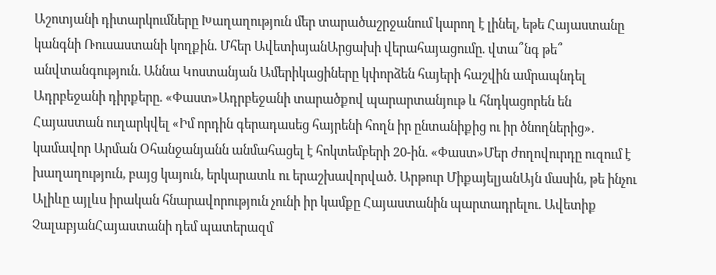Աշոտյանի դիտարկումները Խաղաղություն մեր տարածաշրջանում կարող է լինել, եթե Հայաստանը կանգնի Ռուսաստանի կողքին. Մհեր ԱվետիսյանԱրցախի վերահայացումը. վտա՞նգ թե՞ անվտանգություն. Աննա Կոստանյան Ամերիկացիները կփորձեն հայերի հաշվին ամրապնդել Ադրբեջանի դիրքերը. «Փաստ»Ադրբեջանի տարածքով պարարտանյութ և հնդկացորեն են Հայաստան ուղարկվել «Իմ որդին գերադասեց հայրենի հողն իր ընտանիքից ու իր ծնողներից». կամավոր Արման Օհանջանյանն անմահացել է հոկտեմբերի 20-ին. «Փաստ»Մեր ժողովուրդը ուզում է խաղաղություն, բայց կայուն, երկարատև ու երաշխավորված. Արթուր ՄիքայելյանԱյն մասին, թե ինչու Ալիևը այլևս իրական հնարավորություն չունի իր կամքը Հայաստանին պարտադրելու. Ավետիք ՉալաբյանՀայաստանի դեմ պատերազմ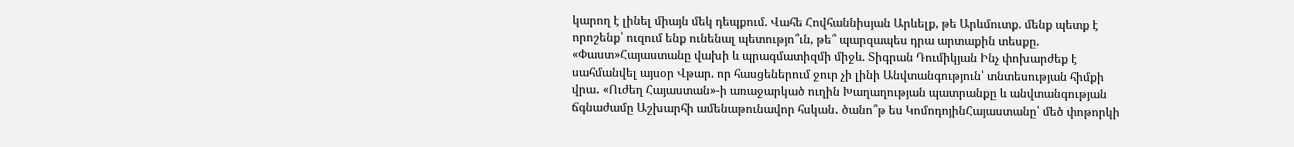կարող է լինել միայն մեկ դեպքում. Վահե Հովհաննիսյան Արևելք, թե Արևմուտք. մենք պետք է որոշենք՝ ուզում ենք ունենալ պետությո՞ւն, թե՞ պարզապես դրա արտաքին տեսքը. «Փաստ»Հայաստանը վախի և պրագմատիզմի միջև. Տիգրան Դումիկյան Ինչ փոխարժեք է սահմանվել այսօր Վթար. որ հասցեներում ջուր չի լինի Անվտանգություն՝ տնտեսության հիմքի վրա․ «Ուժեղ Հայաստան»-ի առաջարկած ուղին Խաղաղության պատրանքը և անվտանգության ճգնաժամը Աշխարհի ամենաթունավոր հսկան․ ծանո՞թ ես ԿոմոդոյինՀայաստանը՝ մեծ փոթորկի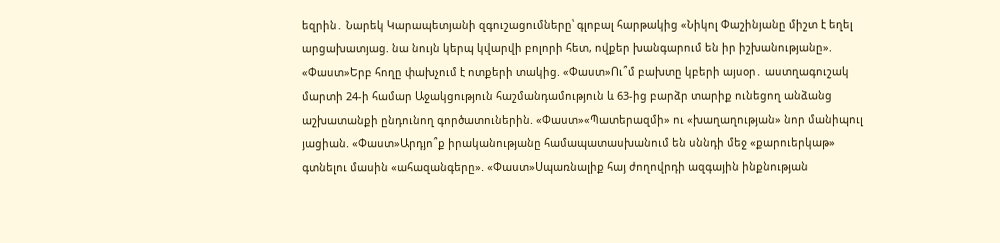եզրին․ Նարեկ Կարապետյանի զգուշացումները՝ գլոբալ հարթակից «Նիկոլ Փաշինյանը միշտ է եղել արցախատյաց. նա նույն կերպ կվարվի բոլորի հետ, ովքեր խանգարում են իր իշխանությանը». «Փաստ»Երբ հողը փախչում է ոտքերի տակից. «Փաստ»Ու՞մ բախտը կբերի այսօր․ աստղագուշակ մարտի 24-ի համար Աջակցություն հաշմանդամություն և 63-ից բարձր տարիք ունեցող անձանց աշխատանքի ընդունող գործատուներին. «Փաստ»«Պատերազմի» ու «խաղաղության» նոր մանիպուլ յացիան. «Փաստ»Արդյո՞ք իրականությանը համապատասխանում են սննդի մեջ «քարուերկաթ» գտնելու մասին «ահազանգերը». «Փաստ»Սպառնալիք հայ ժողովրդի ազգային ինքնության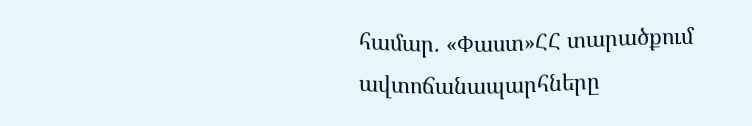համար. «Փաստ»ՀՀ տարածքում ավտոճանապարհները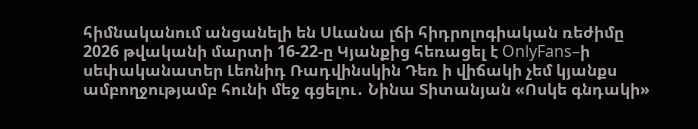հիմնականում անցանելի են Սևանա լճի հիդրոլոգիական ռեժիմը 2026 թվականի մարտի 16-22-ը Կյանքից հեռացել է OnlyFans–ի սեփականատեր Լեոնիդ Ռադվինսկին Դեռ ի վիճակի չեմ կյանքս ամբողջությամբ հունի մեջ գցելու․ Նինա Տիտանյան «Ոսկե գնդակի»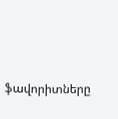ֆավորիտները